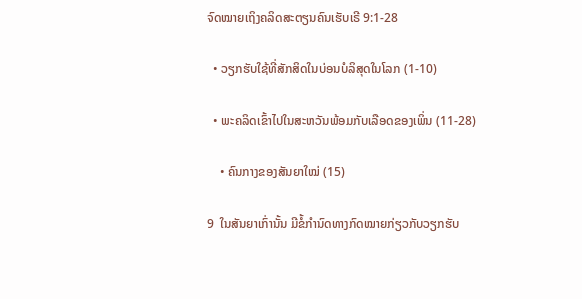ຈົດໝາຍເຖິງຄລິດສະຕຽນຄົນເຮັບເຣີ 9:1-28

  • ວຽກຮັບໃຊ້ທີ່ສັກສິດໃນບ່ອນບໍລິສຸດໃນໂລກ (1-10)

  • ພະຄລິດເຂົ້າໄປໃນສະຫວັນພ້ອມກັບເລືອດຂອງເພິ່ນ (11-28)

    • ຄົນກາງຂອງສັນຍາໃໝ່ (15)

9  ໃນສັນຍາເກົ່ານັ້ນ ມີຂໍ້ກຳນົດທາງກົດໝາຍກ່ຽວກັບວຽກຮັບ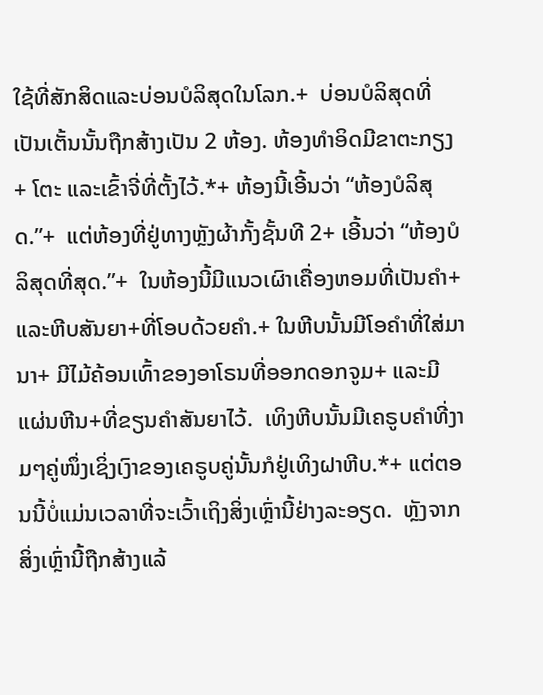ໃຊ້ທີ່ສັກສິດແລະບ່ອນບໍລິສຸດໃນໂລກ.+  ບ່ອນບໍລິສຸດທີ່ເປັນເຕັ້ນນັ້ນຖືກສ້າງເປັນ 2 ຫ້ອງ. ຫ້ອງທຳອິດມີຂາຕະກຽງ+ ໂຕະ ແລະເຂົ້າຈີ່ທີ່ຕັ້ງໄວ້.*+ ຫ້ອງນີ້ເອີ້ນວ່າ “ຫ້ອງບໍລິສຸດ.”+  ແຕ່ຫ້ອງທີ່ຢູ່ທາງຫຼັງຜ້າກັ້ງຊັ້ນທີ 2+ ເອີ້ນວ່າ “ຫ້ອງບໍລິສຸດທີ່ສຸດ.”+  ໃນຫ້ອງນີ້ມີແນວເຜົາເຄື່ອງຫອມທີ່ເປັນຄຳ+ແລະຫີບສັນຍາ+ທີ່ໂອບດ້ວຍຄຳ.+ ໃນຫີບນັ້ນມີໂອຄຳທີ່ໃສ່ມານາ+ ມີໄມ້ຄ້ອນເທົ້າຂອງອາໂຣນທີ່ອອກດອກຈູມ+ ແລະມີແຜ່ນຫີນ+ທີ່ຂຽນຄຳສັນຍາໄວ້.  ເທິງຫີບນັ້ນມີເຄຣູບຄຳທີ່ງາມໆຄູ່ໜຶ່ງເຊິ່ງເງົາຂອງເຄຣູບຄູ່ນັ້ນກໍຢູ່ເທິງຝາຫີບ.*+ ແຕ່ຕອນນີ້ບໍ່ແມ່ນເວລາທີ່ຈະເວົ້າເຖິງສິ່ງເຫຼົ່ານີ້ຢ່າງລະອຽດ.  ຫຼັງຈາກສິ່ງເຫຼົ່ານີ້ຖືກສ້າງແລ້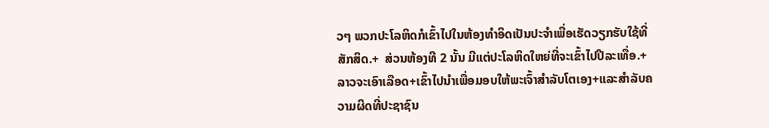ວໆ ພວກປະໂລຫິດກໍເຂົ້າໄປໃນຫ້ອງທຳອິດເປັນປະຈຳເພື່ອເຮັດວຽກຮັບໃຊ້ທີ່ສັກສິດ.+  ສ່ວນຫ້ອງທີ 2 ນັ້ນ ມີແຕ່ປະໂລຫິດໃຫຍ່ທີ່ຈະເຂົ້າໄປປີລະເທື່ອ.+ ລາວຈະເອົາເລືອດ+ເຂົ້າໄປນຳເພື່ອມອບໃຫ້ພະເຈົ້າສຳລັບໂຕເອງ+ແລະສຳລັບຄວາມຜິດທີ່ປະຊາຊົນ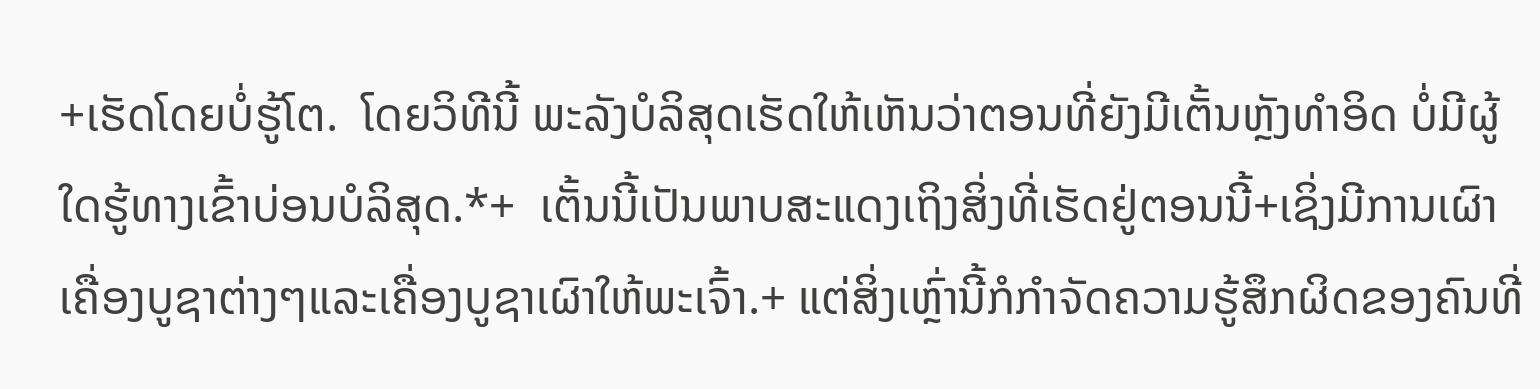+ເຮັດໂດຍບໍ່ຮູ້ໂຕ.  ໂດຍວິທີນີ້ ພະລັງບໍລິສຸດເຮັດໃຫ້ເຫັນວ່າຕອນທີ່ຍັງມີເຕັ້ນຫຼັງທຳອິດ ບໍ່ມີຜູ້ໃດຮູ້ທາງເຂົ້າບ່ອນບໍລິສຸດ.*+  ເຕັ້ນນີ້ເປັນພາບສະແດງເຖິງສິ່ງທີ່ເຮັດຢູ່ຕອນນີ້+ເຊິ່ງມີການເຜົາເຄື່ອງບູຊາຕ່າງໆແລະເຄື່ອງບູຊາເຜົາໃຫ້ພະເຈົ້າ.+ ແຕ່ສິ່ງເຫຼົ່ານີ້ກໍກຳຈັດຄວາມຮູ້ສຶກຜິດຂອງຄົນທີ່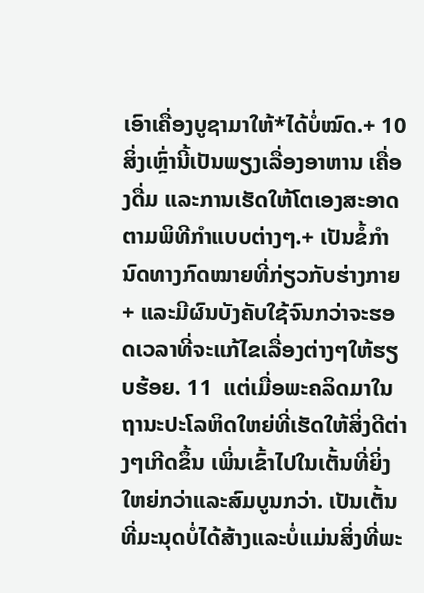ເອົາເຄື່ອງບູຊາມາໃຫ້*ໄດ້ບໍ່ໝົດ.+ 10  ສິ່ງເຫຼົ່ານີ້ເປັນພຽງເລື່ອງອາຫານ ເຄື່ອງດື່ມ ແລະການເຮັດໃຫ້ໂຕເອງສະອາດຕາມພິທີກຳແບບຕ່າງໆ.+ ເປັນຂໍ້ກຳນົດທາງກົດໝາຍທີ່ກ່ຽວກັບຮ່າງກາຍ+ ແລະມີຜົນບັງຄັບໃຊ້ຈົນກວ່າຈະຮອດເວລາທີ່ຈະແກ້ໄຂເລື່ອງຕ່າງໆໃຫ້ຮຽບຮ້ອຍ. 11  ແຕ່ເມື່ອພະຄລິດມາໃນຖານະປະໂລຫິດໃຫຍ່ທີ່ເຮັດໃຫ້ສິ່ງດີຕ່າງໆເກີດຂຶ້ນ ເພິ່ນເຂົ້າໄປໃນເຕັ້ນທີ່ຍິ່ງໃຫຍ່ກວ່າແລະສົມບູນກວ່າ. ເປັນເຕັ້ນທີ່ມະນຸດບໍ່ໄດ້ສ້າງແລະບໍ່ແມ່ນສິ່ງທີ່ພະ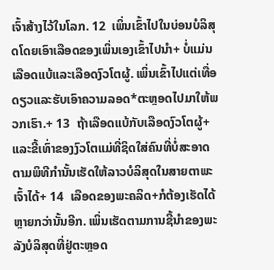ເຈົ້າສ້າງໄວ້ໃນໂລກ. 12  ເພິ່ນເຂົ້າໄປໃນບ່ອນບໍລິສຸດໂດຍເອົາເລືອດຂອງເພິ່ນເອງເຂົ້າໄປນຳ+ ບໍ່ແມ່ນເລືອດແບ້ແລະເລືອດງົວໂຕຜູ້. ເພິ່ນເຂົ້າໄປແຕ່ເທື່ອດຽວແລະຮັບເອົາຄວາມລອດ*ຕະຫຼອດໄປມາໃຫ້ພວກເຮົາ.+ 13  ຖ້າເລືອດແບ້ກັບເລືອດງົວໂຕຜູ້+ ແລະຂີ້ເທົ່າຂອງງົວໂຕແມ່ທີ່ຊິດໃສ່ຄົນທີ່ບໍ່ສະອາດຕາມພິທີກຳນັ້ນເຮັດໃຫ້ລາວບໍລິສຸດໃນສາຍຕາພະເຈົ້າໄດ້+ 14  ເລືອດຂອງພະຄລິດ+ກໍຕ້ອງເຮັດໄດ້ຫຼາຍກວ່ານັ້ນອີກ. ເພິ່ນເຮັດຕາມການຊີ້ນຳຂອງພະລັງບໍລິສຸດທີ່ຢູ່ຕະຫຼອດ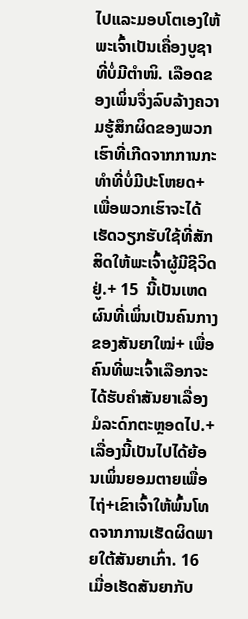ໄປແລະມອບໂຕເອງໃຫ້ພະເຈົ້າເປັນເຄື່ອງບູຊາທີ່ບໍ່ມີຕຳໜິ. ເລືອດຂອງເພິ່ນຈຶ່ງລົບລ້າງຄວາມຮູ້ສຶກຜິດຂອງພວກເຮົາທີ່ເກີດຈາກການກະທຳທີ່ບໍ່ມີປະໂຫຍດ+ ເພື່ອພວກເຮົາຈະໄດ້ເຮັດວຽກຮັບໃຊ້ທີ່ສັກສິດໃຫ້ພະເຈົ້າຜູ້ມີຊີວິດຢູ່.+ 15  ນີ້ເປັນເຫດຜົນທີ່ເພິ່ນເປັນຄົນກາງຂອງສັນຍາໃໝ່+ ເພື່ອຄົນທີ່ພະເຈົ້າເລືອກຈະໄດ້ຮັບຄຳສັນຍາເລື່ອງມໍລະດົກຕະຫຼອດໄປ.+ ເລື່ອງນີ້ເປັນໄປໄດ້ຍ້ອນເພິ່ນຍອມຕາຍເພື່ອໄຖ່+ເຂົາເຈົ້າໃຫ້ພົ້ນໂທດຈາກການເຮັດຜິດພາຍໃຕ້ສັນຍາເກົ່າ. 16  ເມື່ອເຮັດສັນຍາກັບ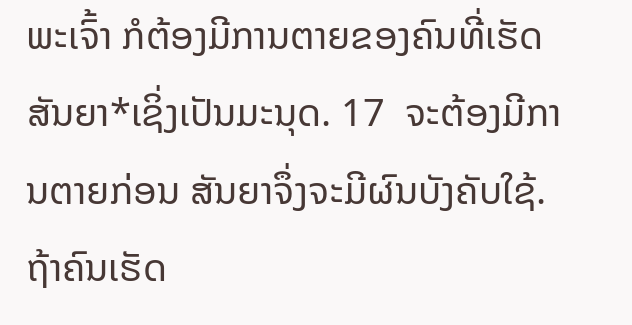ພະເຈົ້າ ກໍຕ້ອງມີການຕາຍຂອງຄົນທີ່ເຮັດສັນຍາ*ເຊິ່ງເປັນມະນຸດ. 17  ຈະຕ້ອງມີການຕາຍກ່ອນ ສັນຍາຈຶ່ງຈະມີຜົນບັງຄັບໃຊ້. ຖ້າຄົນເຮັດ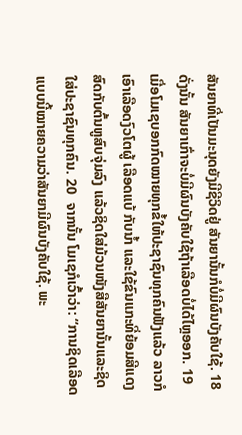ສັນຍາທີ່ເປັນມະນຸດຍັງມີຊີວິດຢູ່ ສັນຍານັ້ນກໍບໍ່ມີຜົນບັງຄັບໃຊ້. 18  ດັ່ງນັ້ນ ສັນຍາເກົ່າຈະບໍ່ມີຜົນບັງຄັບໃຊ້ຖ້າເລືອດບໍ່ໄດ້ໄຫຼອອກ. 19  ເມື່ອໂມເຊບອກກົດໝາຍທຸກຂໍ້ໃຫ້ປະຊາຊົນທຸກຄົນຟັງແລ້ວ ລາວກໍເອົາເລືອດງົວໂຕຜູ້ ເລືອດແບ້ ກັບນ້ຳ ແລະໃຊ້ຂົນແກະທີ່ຍ້ອມສີແດງສົດກັບຕົ້ນຫູສົບຈຸ່ມລົງ ແລ້ວຊິດໃສ່ມ້ວນໜັງສືສັນຍານັ້ນແລະຊິດໃສ່ປະຊາຊົນທຸກຄົນ. 20  ຈາກນັ້ນ ໂມເຊກໍເວົ້າວ່າ: “ການຊິດເລືອດແບບນີ້ໝາຍຄວາມວ່າສັນຍາມີຜົນບັງຄັບໃຊ້. ພະ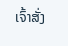ເຈົ້າສັ່ງ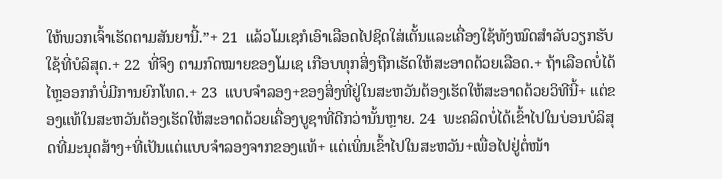ໃຫ້ພວກເຈົ້າເຮັດຕາມສັນຍານີ້.”+ 21  ແລ້ວໂມເຊກໍເອົາເລືອດໄປຊິດໃສ່ເຕັ້ນແລະເຄື່ອງໃຊ້ທັງໝົດສຳລັບວຽກຮັບໃຊ້ທີ່ບໍລິສຸດ.+ 22  ທີ່ຈິງ ຕາມກົດໝາຍຂອງໂມເຊ ເກືອບທຸກສິ່ງຖືກເຮັດໃຫ້ສະອາດດ້ວຍເລືອດ.+ ຖ້າເລືອດບໍ່ໄດ້ໄຫຼອອກກໍບໍ່ມີການຍົກໂທດ.+ 23  ແບບຈຳລອງ+ຂອງສິ່ງທີ່ຢູ່ໃນສະຫວັນຕ້ອງເຮັດໃຫ້ສະອາດດ້ວຍວິທີນີ້+ ແຕ່ຂອງແທ້ໃນສະຫວັນຕ້ອງເຮັດໃຫ້ສະອາດດ້ວຍເຄື່ອງບູຊາທີ່ດີກວ່ານັ້ນຫຼາຍ. 24  ພະຄລິດບໍ່ໄດ້ເຂົ້າໄປໃນບ່ອນບໍລິສຸດທີ່ມະນຸດສ້າງ+ທີ່ເປັນແຕ່ແບບຈຳລອງຈາກຂອງແທ້+ ແຕ່ເພິ່ນເຂົ້າໄປໃນສະຫວັນ+ເພື່ອໄປຢູ່ຕໍ່ໜ້າ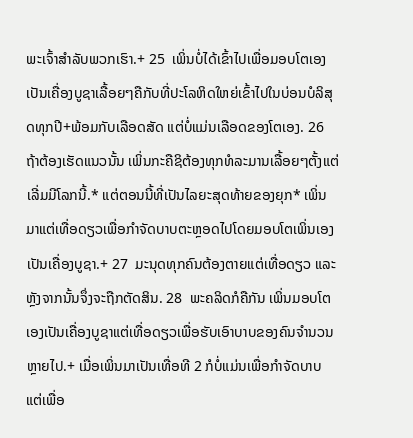ພະເຈົ້າສຳລັບພວກເຮົາ.+ 25  ເພິ່ນບໍ່ໄດ້ເຂົ້າໄປເພື່ອມອບໂຕເອງເປັນເຄື່ອງບູຊາເລື້ອຍໆຄືກັບທີ່ປະໂລຫິດໃຫຍ່ເຂົ້າໄປໃນບ່ອນບໍລິສຸດທຸກປີ+ພ້ອມກັບເລືອດສັດ ແຕ່ບໍ່ແມ່ນເລືອດຂອງໂຕເອງ. 26  ຖ້າຕ້ອງເຮັດແນວນັ້ນ ເພິ່ນກະຄືຊິຕ້ອງທຸກທໍລະມານເລື້ອຍໆຕັ້ງແຕ່ເລີ່ມມີໂລກນີ້.* ແຕ່ຕອນນີ້ທີ່ເປັນໄລຍະສຸດທ້າຍຂອງຍຸກ* ເພິ່ນມາແຕ່ເທື່ອດຽວເພື່ອກຳຈັດບາບຕະຫຼອດໄປໂດຍມອບໂຕເພິ່ນເອງເປັນເຄື່ອງບູຊາ.+ 27  ມະນຸດທຸກຄົນຕ້ອງຕາຍແຕ່ເທື່ອດຽວ ແລະຫຼັງຈາກນັ້ນຈຶ່ງຈະຖືກຕັດສິນ. 28  ພະຄລິດກໍຄືກັນ ເພິ່ນມອບໂຕເອງເປັນເຄື່ອງບູຊາແຕ່ເທື່ອດຽວເພື່ອຮັບເອົາບາບຂອງຄົນຈຳນວນຫຼາຍໄປ.+ ເມື່ອເພິ່ນມາເປັນເທື່ອທີ 2 ກໍບໍ່ແມ່ນເພື່ອກຳຈັດບາບ ແຕ່ເພື່ອ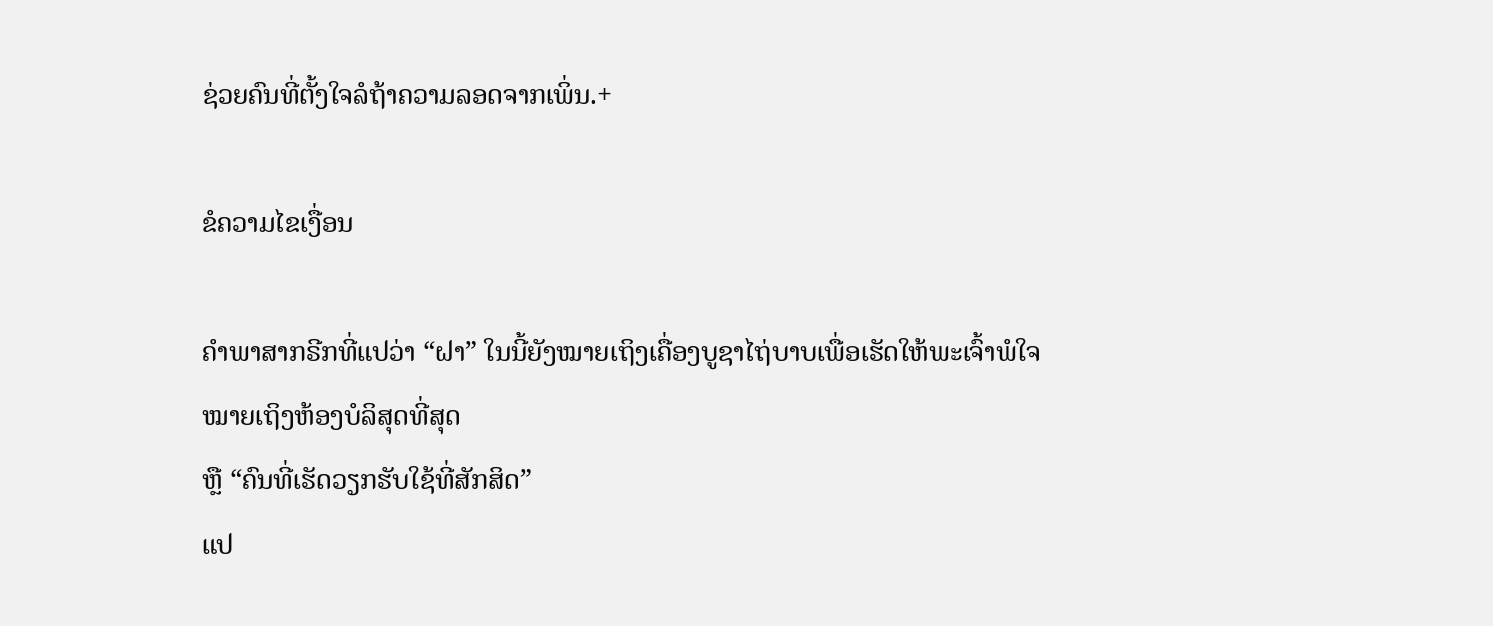ຊ່ວຍຄົນທີ່ຕັ້ງໃຈລໍຖ້າຄວາມລອດຈາກເພິ່ນ.+

ຂໍຄວາມໄຂເງື່ອນ

ຄຳພາສາກຣີກທີ່ແປວ່າ “ຝາ” ໃນນີ້ຍັງໝາຍເຖິງເຄື່ອງບູຊາໄຖ່ບາບເພື່ອເຮັດໃຫ້ພະເຈົ້າພໍໃຈ
ໝາຍເຖິງຫ້ອງບໍລິສຸດທີ່ສຸດ
ຫຼື “ຄົນທີ່ເຮັດວຽກຮັບໃຊ້ທີ່ສັກສິດ”
ແປ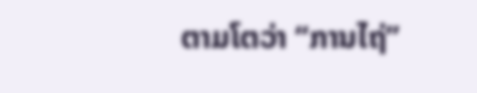ຕາມໂຕວ່າ “ການໄຖ່”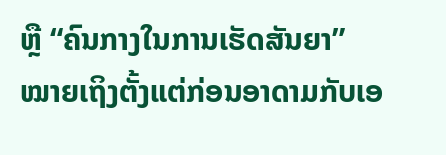ຫຼື “ຄົນກາງໃນການເຮັດສັນຍາ”
ໝາຍເຖິງຕັ້ງແຕ່ກ່ອນອາດາມກັບເອ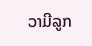ວາມີລູກ